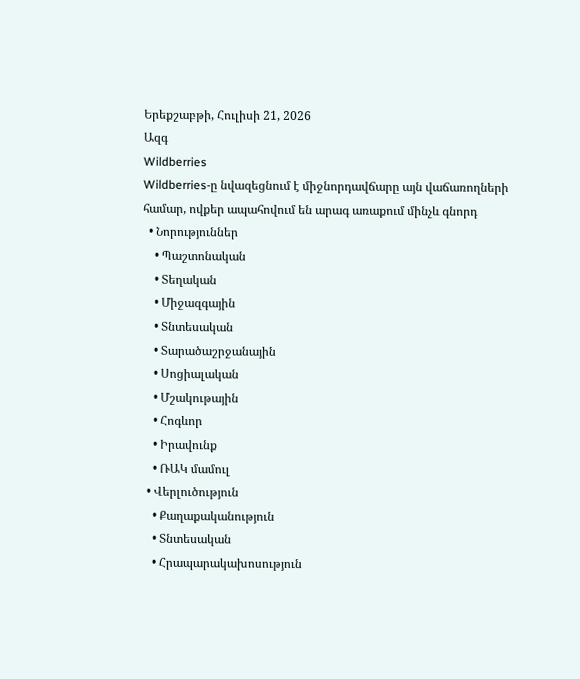Երեքշաբթի, Հուլիսի 21, 2026
Ազգ
Wildberries
Wildberries-ը նվազեցնում է միջնորդավճարը այն վաճառողների համար, ովքեր ապահովում են արագ առաքում մինչև գնորդ
  • Նորություններ
    • Պաշտոնական
    • Տեղական
    • Միջազգային
    • Տնտեսական
    • Տարածաշրջանային
    • Սոցիալական
    • Մշակութային
    • Հոգևոր
    • Իրավունք
    • ՌԱԿ մամուլ
  • Վերլուծություն
    • Քաղաքականություն
    • Տնտեսական
    • Հրապարակախոսություն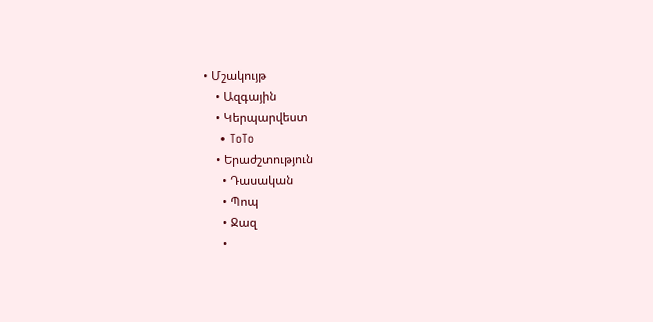• Մշակույթ
    • Ազգային
    • Կերպարվեստ
    • ToTo
    • Երաժշտություն
      • Դասական
      • Պոպ
      • Ջազ
      •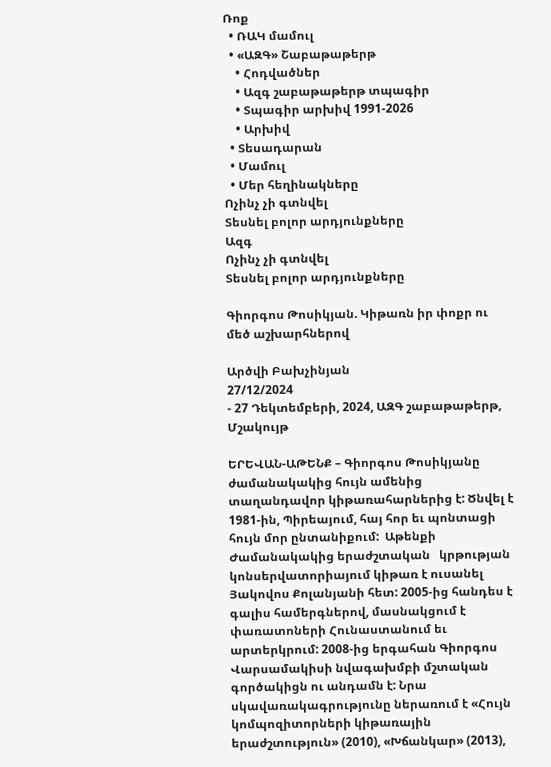Ռոք
  • ՌԱԿ մամուլ
  • «ԱԶԳ» Շաբաթաթերթ
    • Հոդվածներ
    • Ազգ շաբաթաթերթ տպագիր
    • Տպագիր արխիվ 1991-2026
    • Արխիվ
  • Տեսադարան
  • Մամուլ
  • Մեր հեղինակները
Ոչինչ չի գտնվել
Տեսնել բոլոր արդյունքները
Ազգ
Ոչինչ չի գտնվել
Տեսնել բոլոր արդյունքները

Գիորգոս Թոսիկյան. Կիթառն իր փոքր ու մեծ աշխարհներով

Արծվի Բախչինյան
27/12/2024
- 27 Դեկտեմբերի, 2024, ԱԶԳ շաբաթաթերթ, Մշակույթ

ԵՐԵՎԱՆ-ԱԹԵՆՔ – Գիորգոս Թոսիկյանը ժամանակակից հույն ամենից  տաղանդավոր կիթառահարներից է: Ծնվել է 1981-ին, Պիրեայում, հայ հոր եւ պոնտացի հույն մոր ընտանիքում:  Աթենքի Ժամանակակից երաժշտական   կրթության կոնսերվատորիայում կիթառ է ուսանել Յակովոս Քոլանյանի հետ: 2005-ից հանդես է գալիս համերգներով, մասնակցում է փառատոների Հունաստանում եւ արտերկրում: 2008-ից երգահան Գիորգոս Վարսամակիսի նվագախմբի մշտական   գործակիցն ու անդամն է: Նրա սկավառակագրությունը ներառում է «Հույն կոմպոզիտորների կիթառային երաժշտություն» (2010), «Խճանկար» (2013),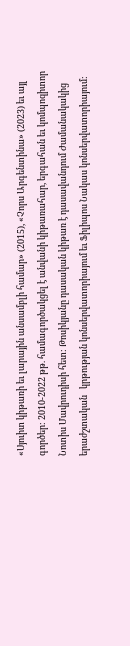«Սյուիտ կիթառի եւ լարային անսամբլի համար» (2015), «Չորս Արգենտինա» (2023) եւ այլ գործեր: 2010-2022 թթ. համագործակցել է անվանի կիթառահար, երգահան եւ կոմպոզիտոր Նոտիս Մավրուդիսի հետ: Թոսիկյանը դասական կիթառ է դասավանդում Ժամանակակից երաժշտական   կրթության կոնսերվատորիայում եւ Ֆիլիպոս Նակաս կոնսերվատորիայում: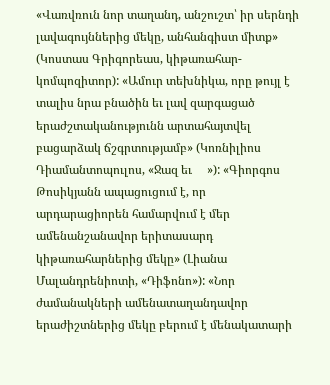«Վառվռուն նոր տաղանդ, անշուշտ՝ իր սերնդի լավագույններից մեկը, անհանգիստ միտք» (Կոստաս Գրիգորեաս, կիթառահար-կոմպոզիտոր): «Ամուր տեխնիկա, որը թույլ է տալիս նրա բնածին եւ լավ զարգացած երաժշտականությունն արտահայտվել բացարձակ ճշգրտությամբ» (Կոռնիլիոս Դիամանտոպուլոս, «Ջազ եւ     »): «Գիորգոս Թոսիկյանն ապացուցում է, որ արդարացիորեն համարվում է մեր ամենանշանավոր երիտասարդ կիթառահարներից մեկը» (Լիանա Մալանդրենիոտի, «Դիֆոնո»): «Նոր ժամանակների ամենատաղանդավոր երաժիշտներից մեկը բերում է մենակատարի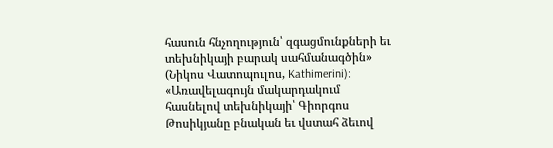հասուն հնչողություն՝ զգացմունքների եւ տեխնիկայի բարակ սահմանագծին» (Նիկոս Վատոպուլոս, Kathimerini): «Առավելագույն մակարդակում հասնելով տեխնիկայի՝ Գիորգոս Թոսիկյանը բնական եւ վստահ ձեւով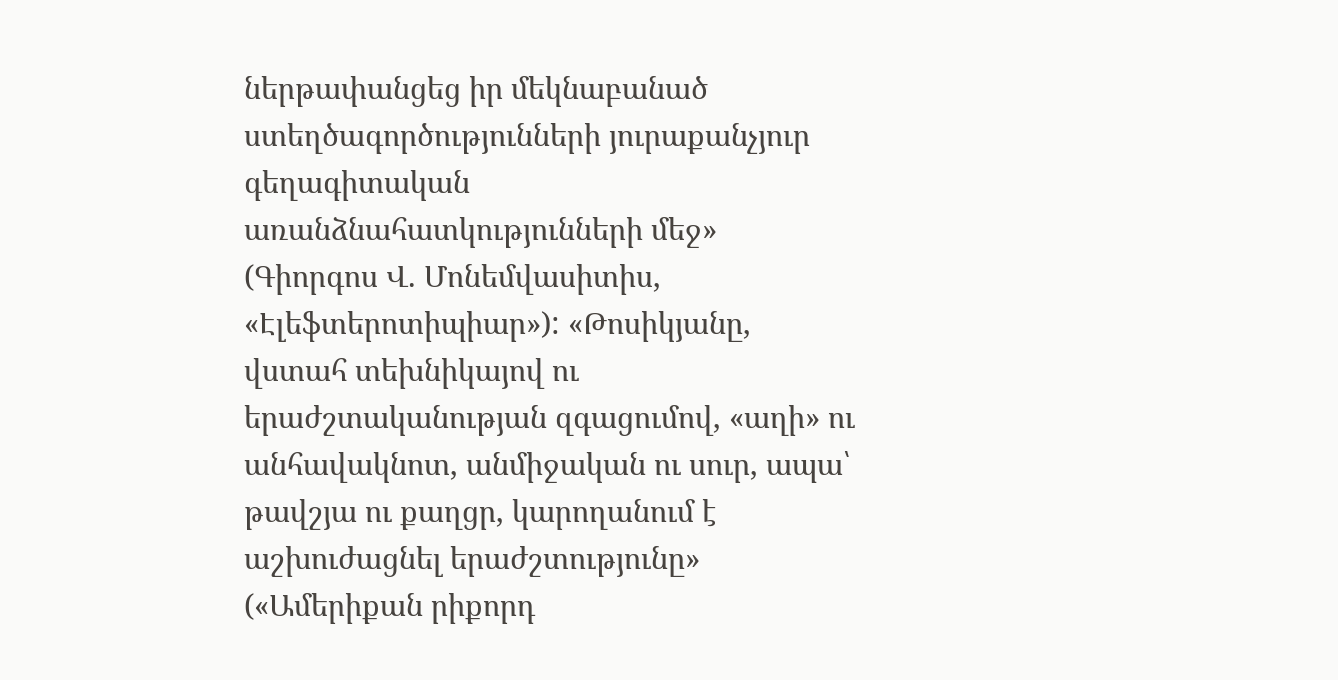ներթափանցեց իր մեկնաբանած ստեղծագործությունների յուրաքանչյուր գեղագիտական   առանձնահատկությունների մեջ» (Գիորգոս Վ. Մոնեմվասիտիս, «Էլեֆտերոտիպիար»): «Թոսիկյանը, վստահ տեխնիկայով ու երաժշտականության զգացումով, «աղի» ու անհավակնոտ, անմիջական ու սուր, ապա՝ թավշյա ու քաղցր, կարողանում է աշխուժացնել երաժշտությունը» («Ամերիքան րիքորդ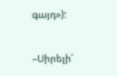գայդ»):

–Սիրելի՛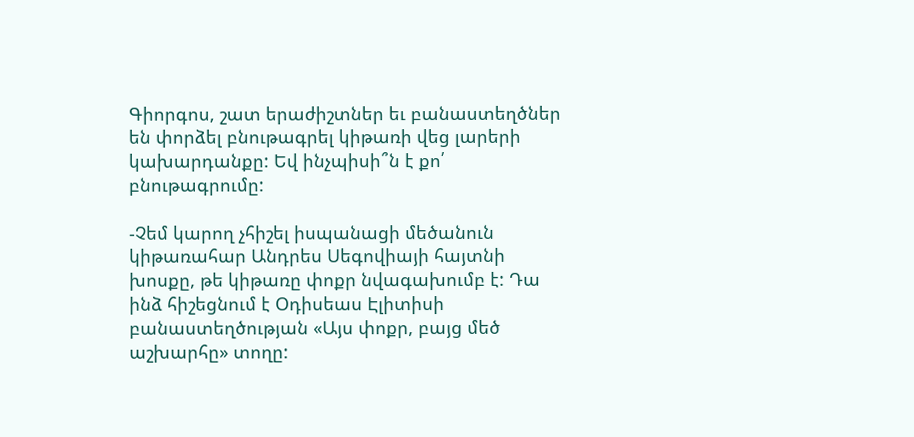Գիորգոս, շատ երաժիշտներ եւ բանաստեղծներ են փորձել բնութագրել կիթառի վեց լարերի կախարդանքը: Եվ ինչպիսի՞ն է քո՛ բնութագրումը:

-Չեմ կարող չհիշել իսպանացի մեծանուն կիթառահար Անդրես Սեգովիայի հայտնի խոսքը, թե կիթառը փոքր նվագախումբ է: Դա ինձ հիշեցնում է Օդիսեաս Էլիտիսի բանաստեղծության «Այս փոքր, բայց մեծ աշխարհը» տողը: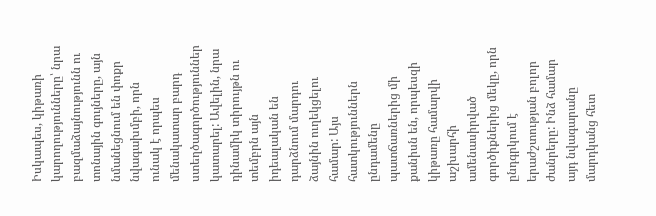Իսկապես, կիթառի կարողությունները՝ նրա բազմաձայնությունն ու տոնային գույները, այն նմանեցնում են փոքր նվագախմբի, որն ունակ է որպես մենակատար բարդ ստեղծագործություններ կատարել: Ավելին, նրա դինամիկ տիրույթն ու տեմբրն այն իդեալական են դարձնում մարդու ձայնին ուղեկցելու համար: Այս հատկություններն ընդամենը պատճառներից մի քանիսն են, որպեսզի կիթառը համարվի աշխարհի ամենասիրված գործիքներից մեկը, որն ընդգրկում է երաժշտության բոլոր ժանրերը: Ինձ համար այդ նվագարանը մարդկանց հետ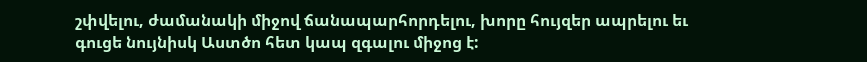շփվելու, ժամանակի միջով ճանապարհորդելու, խորը հույզեր ապրելու եւ գուցե նույնիսկ Աստծո հետ կապ զգալու միջոց է: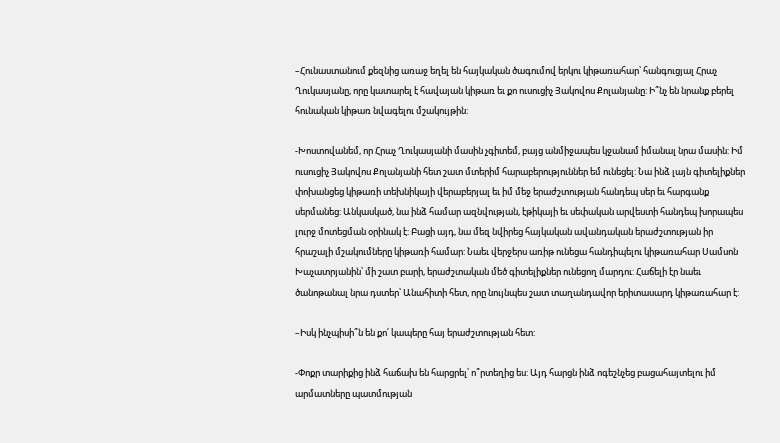–Հունաստանում քեզնից առաջ եղել են հայկական ծագումով երկու կիթառահար՝ հանգուցյալ Հրաչ Ղուկասյանը, որը կատարել է հավայան կիթառ եւ քո ուսուցիչ Յակովոս Քոլանյանը: Ի՞նչ են նրանք բերել հունական կիթառ նվագելու մշակույթին:

-Խոստովանեմ, որ Հրաչ Ղուկասյանի մասին չգիտեմ, բայց անմիջապես կջանամ իմանալ նրա մասին: Իմ ուսուցիչ Յակովոս Քոլանյանի հետ շատ մտերիմ հարաբերություններ եմ ունեցել: Նա ինձ լայն գիտելիքներ փոխանցեց կիթառի տեխնիկայի վերաբերյալ եւ իմ մեջ երաժշտության հանդեպ սեր եւ հարգանք սերմանեց: Անկասկած, նա ինձ համար ազնվության, էթիկայի եւ սեփական արվեստի հանդեպ խորապես լուրջ մոտեցման օրինակ է: Բացի այդ, նա մեզ նվիրեց հայկական ավանդական երաժշտության իր հրաշալի մշակումները կիթառի համար: Նաեւ վերջերս առիթ ունեցա հանդիպելու կիթառահար Սամսոն Խաչատրյանին՝ մի շատ բարի, երաժշտական մեծ գիտելիքներ ունեցող մարդու: Հաճելի էր նաեւ ծանոթանալ նրա դստեր՝ Անահիտի հետ, որը նույնպես շատ տաղանդավոր երիտասարդ կիթառահար է:

–Իսկ ինչպիսի՞ն են քո՛ կապերը հայ երաժշտության հետ:

-Փոքր տարիքից ինձ հաճախ են հարցրել՝ ո՞րտեղից ես: Այդ հարցն ինձ ոգեշնչեց բացահայտելու իմ արմատները պատմության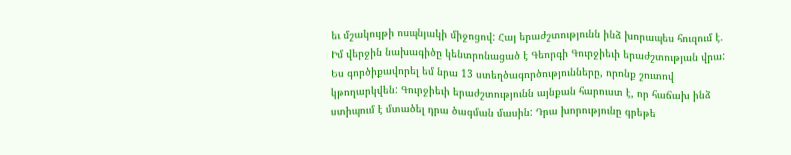եւ մշակույթի ոսպնյակի միջոցով: Հայ երաժշտությունն ինձ խորապես հուզում է. Իմ վերջին նախագիծը կենտրոնացած է Գեորգի Գուրջիեւի երաժշտության վրա: Ես գործիքավորել եմ նրա 13 ստեղծագործությունները, որոնք շուտով կթողարկվեն: Գուրջիեւի երաժշտությունն այնքան հարուստ է, որ հաճախ ինձ ստիպում է մտածել դրա ծագման մասին: Դրա խորությունը գրեթե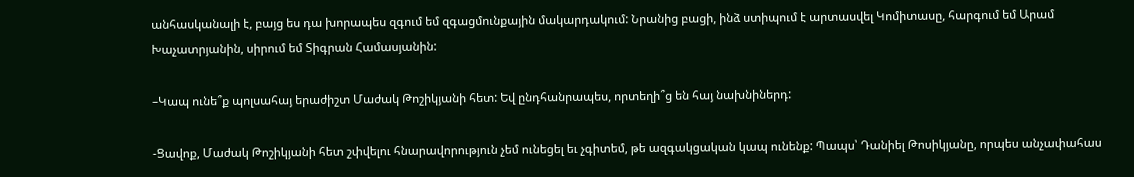անհասկանալի է, բայց ես դա խորապես զգում եմ զգացմունքային մակարդակում: Նրանից բացի, ինձ ստիպում է արտասվել Կոմիտասը, հարգում եմ Արամ Խաչատրյանին, սիրում եմ Տիգրան Համասյանին:

–Կապ ունե՞ք պոլսահայ երաժիշտ Մաժակ Թոշիկյանի հետ: Եվ ընդհանրապես, որտեղի՞ց են հայ նախնիներդ:

-Ցավոք, Մաժակ Թոշիկյանի հետ շփվելու հնարավորություն չեմ ունեցել եւ չգիտեմ, թե ազգակցական կապ ունենք: Պապս՝ Դանիել Թոսիկյանը, որպես անչափահաս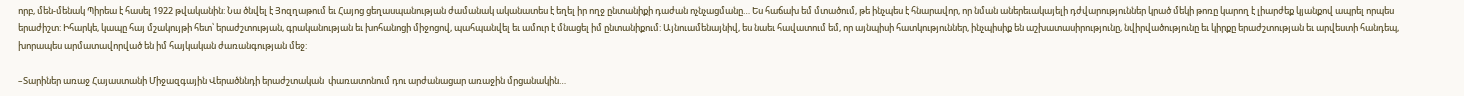որբ, մեն-մենակ Պիրեա է հասել 1922 թվականին: Նա ծնվել է Յոզղաթում եւ Հայոց ցեղասպանության ժամանակ ականատես է եղել իր ողջ ընտանիքի դաժան ոչնչացմանը… Ես հաճախ եմ մտածում, թե ինչպես է հնարավոր, որ նման աներեւակայելի դժվարություններ կրած մեկի թոռը կարող է լիարժեք կյանքով ապրել որպես երաժիշտ: Իհարկե, կապը հայ մշակույթի հետ՝ երաժշտության, գրականության եւ խոհանոցի միջոցով, պահպանվել եւ ամուր է մնացել իմ ընտանիքում: Այնուամենայնիվ, ես նաեւ հավատում եմ, որ այնպիսի հատկություններ, ինչպիսիք են աշխատասիրությունը, նվիրվածությունը եւ կիրքը երաժշտության եւ արվեստի հանդեպ, խորապես արմատավորված են իմ հայկական ժառանգության մեջ:

–Տարիներ առաջ Հայաստանի Միջազգային Վերածննդի երաժշտական  փառատոնում դու արժանացար առաջին մրցանակին…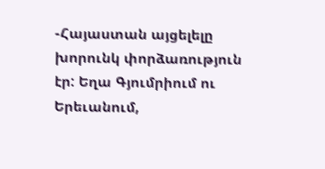-Հայաստան այցելելը խորունկ փորձառություն էր: Եղա Գյումրիում ու Երեւանում,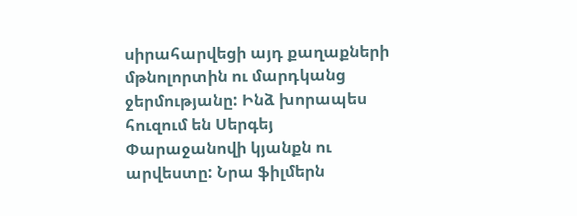սիրահարվեցի այդ քաղաքների մթնոլորտին ու մարդկանց ջերմությանը: Ինձ խորապես հուզում են Սերգեյ Փարաջանովի կյանքն ու արվեստը: Նրա ֆիլմերն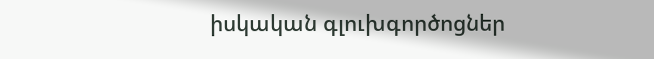իսկական գլուխգործոցներ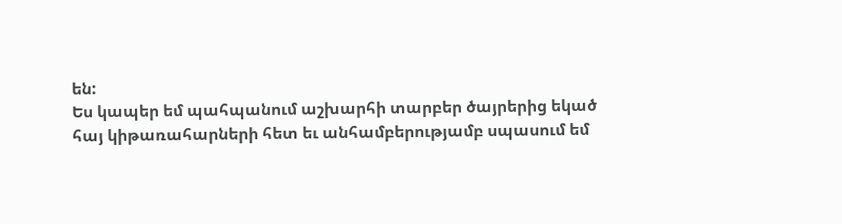են:
Ես կապեր եմ պահպանում աշխարհի տարբեր ծայրերից եկած հայ կիթառահարների հետ եւ անհամբերությամբ սպասում եմ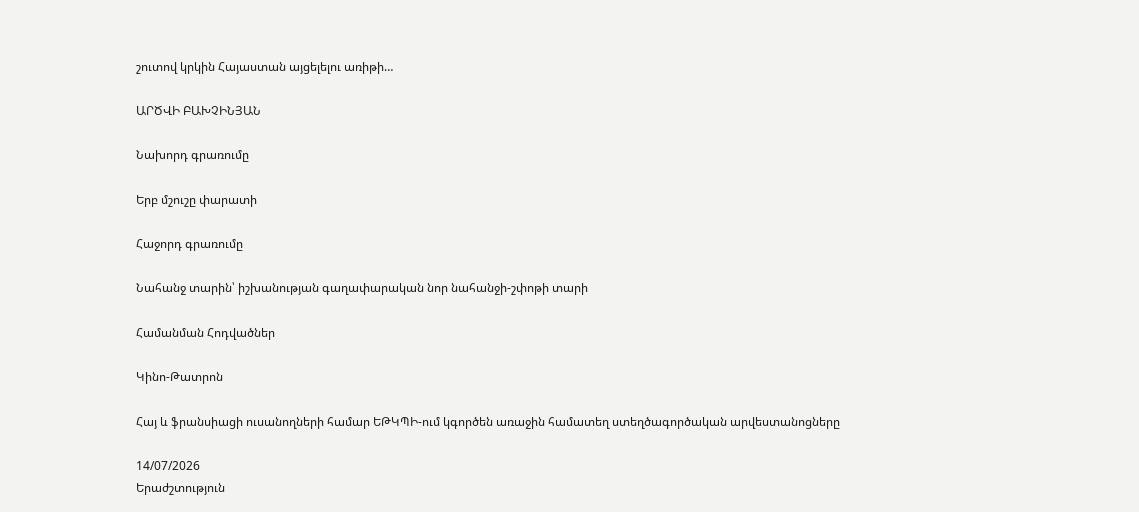շուտով կրկին Հայաստան այցելելու առիթի…

ԱՐԾՎԻ ԲԱԽՉԻՆՅԱՆ

Նախորդ գրառումը

Երբ մշուշը փարատի

Հաջորդ գրառումը

Նահանջ տարին՝ իշխանության գաղափարական նոր նահանջի-շփոթի տարի

Համանման Հոդվածներ

Կինո-Թատրոն

Հայ և ֆրանսիացի ուսանողների համար ԵԹԿՊԻ-ում կգործեն առաջին համատեղ ստեղծագործական արվեստանոցները

14/07/2026
Երաժշտություն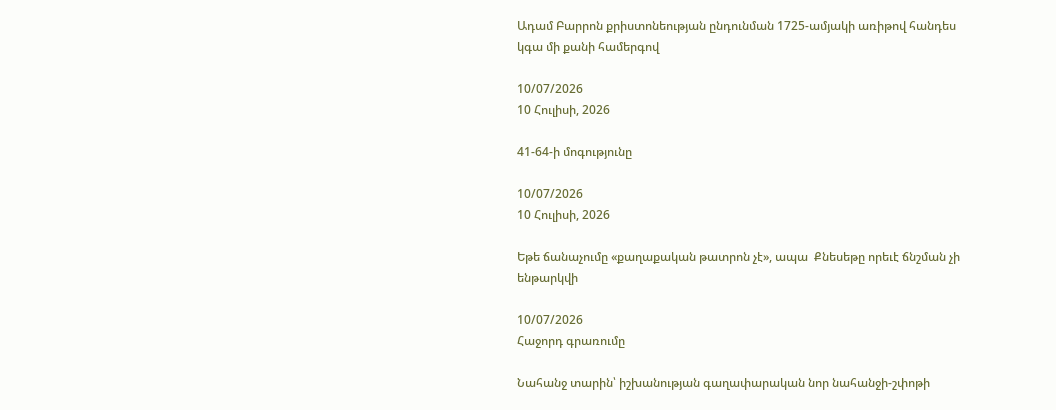Ադամ Բարրոն քրիստոնեության ընդունման 1725-ամյակի առիթով հանդես կգա մի քանի համերգով

10/07/2026
10 Հուլիսի, 2026

41-64-ի մոգությունը

10/07/2026
10 Հուլիսի, 2026

Եթե ճանաչումը «քաղաքական թատրոն չէ», ապա  Քնեսեթը որեւէ ճնշման չի ենթարկվի

10/07/2026
Հաջորդ գրառումը

Նահանջ տարին՝ իշխանության գաղափարական նոր նահանջի-շփոթի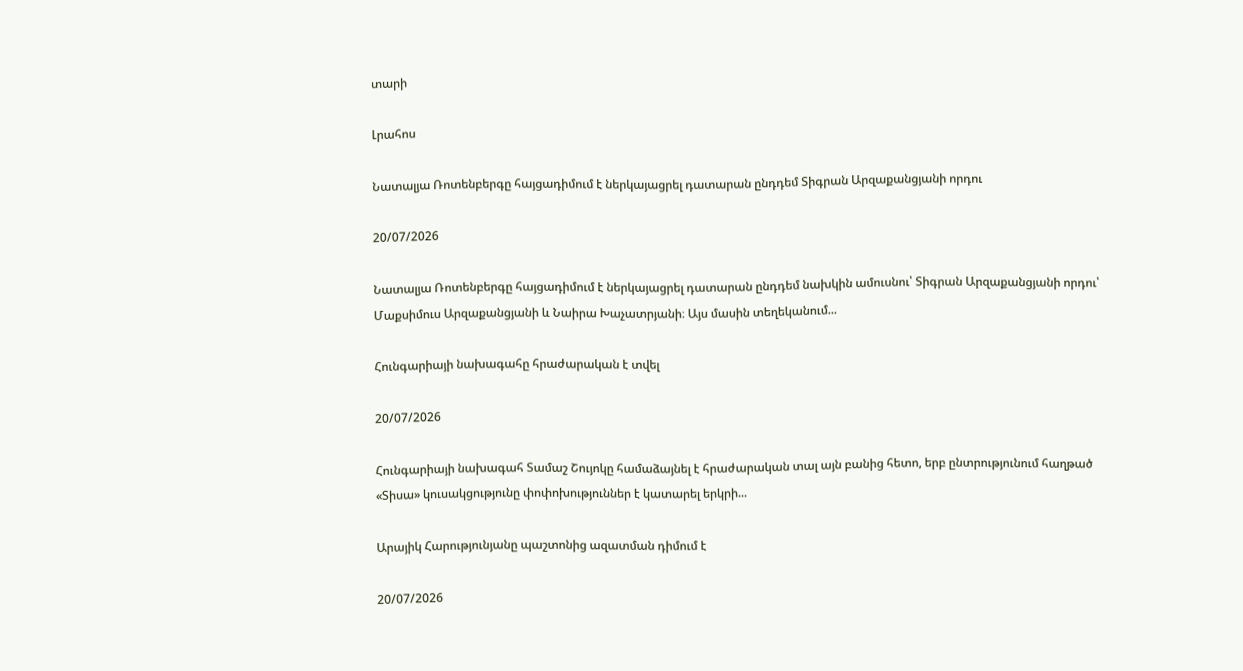տարի

Լրահոս

Նատալյա Ռոտենբերգը հայցադիմում է ներկայացրել դատարան ընդդեմ Տիգրան Արզաքանցյանի որդու

20/07/2026

Նատալյա Ռոտենբերգը հայցադիմում է ներկայացրել դատարան ընդդեմ նախկին ամուսնու՝ Տիգրան Արզաքանցյանի որդու՝ Մաքսիմուս Արզաքանցյանի և Նաիրա Խաչատրյանի։ Այս մասին տեղեկանում...

Հունգարիայի նախագահը հրաժարական է տվել

20/07/2026

Հունգարիայի նախագահ Տամաշ Շույոկը համաձայնել է հրաժարական տալ այն բանից հետո, երբ ընտրությունում հաղթած «Տիսա» կուսակցությունը փոփոխություններ է կատարել երկրի...

Արայիկ Հարությունյանը պաշտոնից ազատման դիմում է

20/07/2026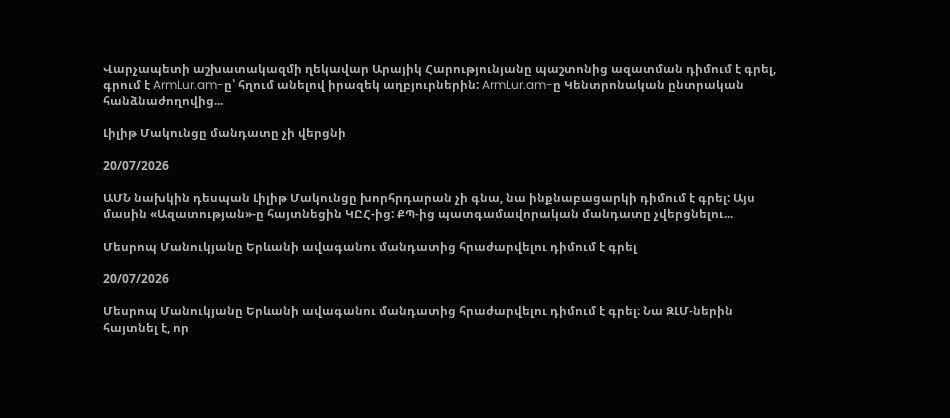Վարչապետի աշխատակազմի ղեկավար Արայիկ Հարությունյանը պաշտոնից ազատման դիմում է գրել, գրում է ArmLur.am-ը՝ հղում անելով իրազեկ աղբյուրներին: ArmLur.am-ը Կենտրոնական ընտրական հանձնաժողովից...

Լիլիթ Մակունցը մանդատը չի վերցնի

20/07/2026

ԱՄՆ նախկին դեսպան Լիլիթ Մակունցը խորհրդարան չի գնա, նա ինքնաբացարկի դիմում է գրել: Այս մասին «Ազատության»-ը հայտնեցին ԿԸՀ-ից: ՔՊ-ից պատգամավորական մանդատը չվերցնելու...

Մեսրոպ Մանուկյանը Երևանի ավագանու մանդատից հրաժարվելու դիմում է գրել

20/07/2026

Մեսրոպ Մանուկյանը Երևանի ավագանու մանդատից հրաժարվելու դիմում է գրել։ Նա ԶԼՄ-ներին հայտնել է, որ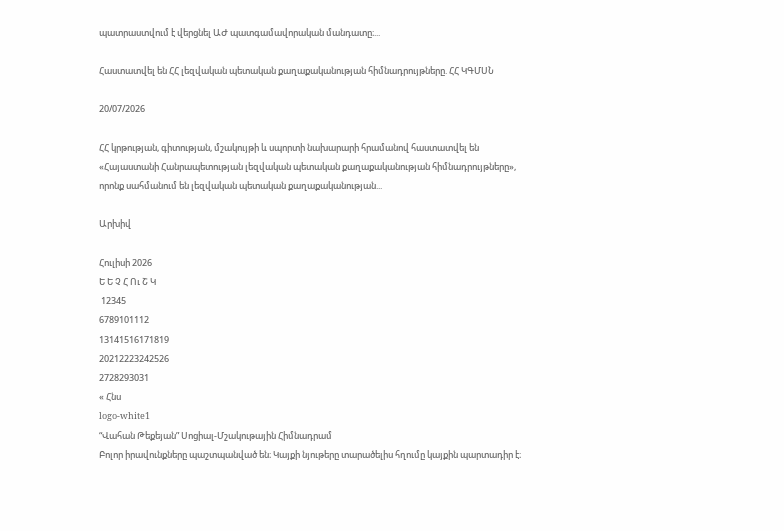պատրաստվում է վերցնել ԱԺ պատգամավորական մանդատը։...

Հաստատվել են ՀՀ լեզվական պետական քաղաքականության հիմնադրույթները. ՀՀ ԿԳՄՍՆ

20/07/2026

ՀՀ կրթության, գիտության, մշակույթի և սպորտի նախարարի հրամանով հաստատվել են «Հայաստանի Հանրապետության լեզվական պետական քաղաքականության հիմնադրույթները», որոնք սահմանում են լեզվական պետական քաղաքականության...

Արխիվ

Հուլիսի 2026
Ե Ե Չ Հ Ու Շ Կ
 12345
6789101112
13141516171819
20212223242526
2728293031
« Հնս
logo-white1
“Վահան Թեքեյան” Սոցիալ-Մշակութային Հիմնադրամ
Բոլոր իրավունքները պաշտպանված են։ Կայքի նյութերը տարածելիս հղումը կայքին պարտադիր է։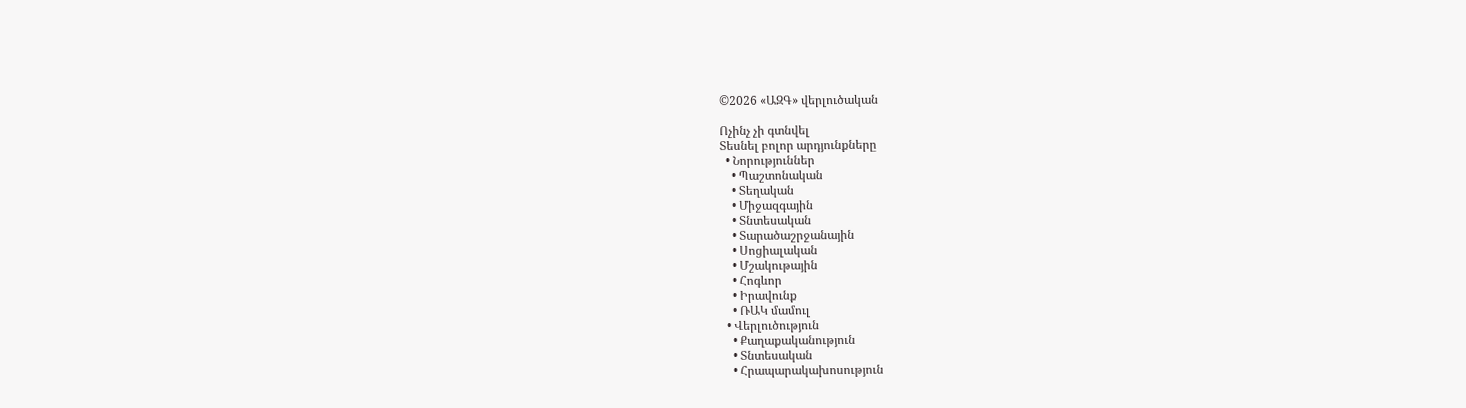©2026 «ԱԶԳ» վերլուծական

Ոչինչ չի գտնվել
Տեսնել բոլոր արդյունքները
  • Նորություններ
    • Պաշտոնական
    • Տեղական
    • Միջազգային
    • Տնտեսական
    • Տարածաշրջանային
    • Սոցիալական
    • Մշակութային
    • Հոգևոր
    • Իրավունք
    • ՌԱԿ մամուլ
  • Վերլուծություն
    • Քաղաքականություն
    • Տնտեսական
    • Հրապարակախոսություն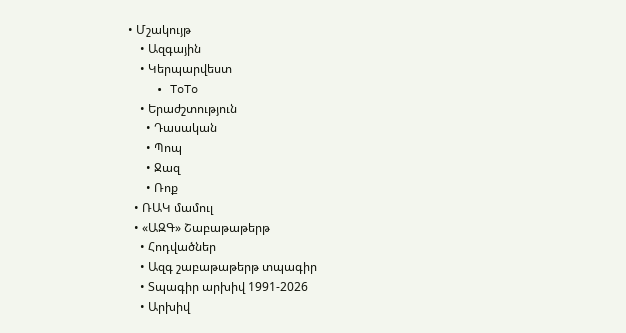• Մշակույթ
    • Ազգային
    • Կերպարվեստ
    • ToTo
    • Երաժշտություն
      • Դասական
      • Պոպ
      • Ջազ
      • Ռոք
  • ՌԱԿ մամուլ
  • «ԱԶԳ» Շաբաթաթերթ
    • Հոդվածներ
    • Ազգ շաբաթաթերթ տպագիր
    • Տպագիր արխիվ 1991-2026
    • Արխիվ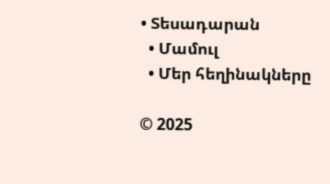• Տեսադարան
  • Մամուլ
  • Մեր հեղինակները

© 2025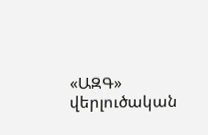«ԱԶԳ» վերլուծական